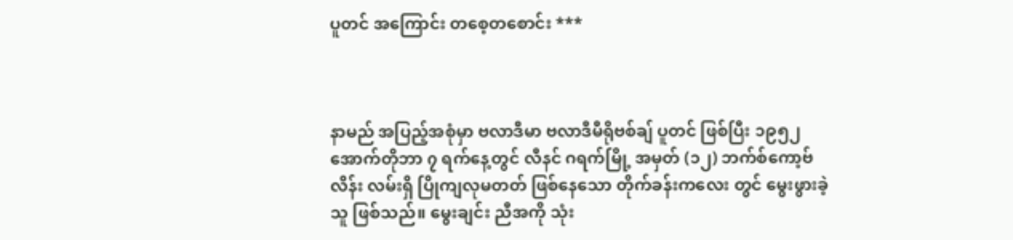ပူတင် အကြောင်း တစေ့တစောင်း ***



နာမည် အပြည့်အစုံမှာ ဗလာဒီမာ ဗလာဒီမီရိုဗစ်ချ် ပူတင် ဖြစ်ပြီး ၁၉၅၂ အောက်တိုဘာ ၇ ရက်နေ့တွင် လီနင် ဂရက်မြို့ အမှတ် (၁၂) ဘက်စ်ကော့ဗ် လိန်း လမ်းရှိ ပြိုကျလုမတတ် ဖြစ်နေသော တိုက်ခန်းကလေး တွင် မွေးဖွားခဲ့သူ ဖြစ်သည်။ မွေးချင်း ညီအကို သုံး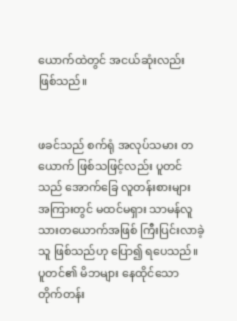ယောက်ထဲတွင် အငယ်ဆုံးလည်း ဖြစ်သည်။


ဖခင်သည် စက်ရုံ အလုပ်သမား တယောက် ဖြစ်သဖြင့်လည်း ပူတင် သည် အောက်ခြေ လူတန်းစားများ အကြားတွင် မထင်မရှား သာမန်လူသားတယောက်အဖြစ် ကြီးပြင်းလာခဲ့သူ ဖြစ်သည်ဟု ပြော၍ ရပေသည်။  ပူတင်၏ မိဘများ နေထိုင်သော တိုက်တန်း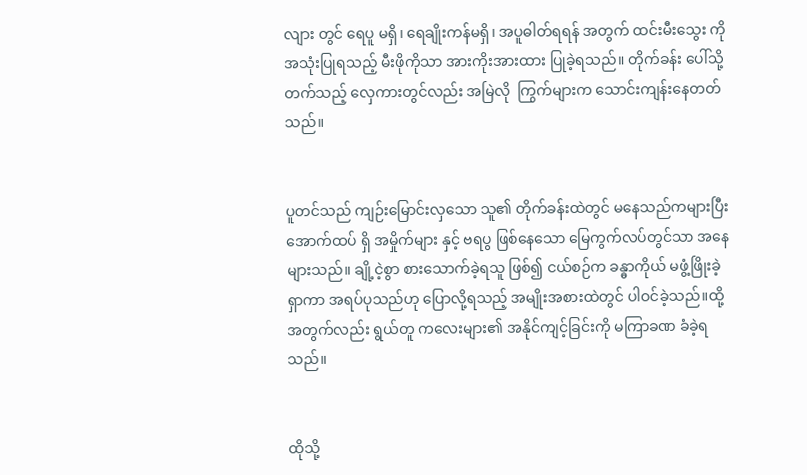လျား တွင် ရေပူ မရှိ၊ ရေချိုးကန်မရှိ၊ အပူဓါတ်ရရန် အတွက် ထင်းမီးသွေး ကို အသုံးပြုရသည့် မီးဖိုကိုသာ အားကိုးအားထား ပြုခဲ့ရသည်။ တိုက်ခန်း ပေါ်သို့ တက်သည့် လှေကားတွင်လည်း အမြဲလို  ကြွက်များက သောင်းကျန်းနေတတ်သည်။


ပူတင်သည် ကျဉ်းမြောင်းလှသော သူ၏ တိုက်ခန်းထဲတွင် မနေသည်ကများပြီး အောက်ထပ် ရှိ အမှိုက်များ နှင့် ဗရပွ ဖြစ်နေသော မြေကွက်လပ်တွင်သာ အနေများသည်။ ချို့ငဲ့စွာ စားသောက်ခဲ့ရသူ ဖြစ်၍ ငယ်စဉ်က ခန္ဓာကိုယ် မဖွံ့ဖြိုးခဲ့ရှာကာ အရပ်ပုသည်ဟု ပြောလို့ရသည့် အမျိုးအစားထဲတွင် ပါဝင်ခဲ့သည်။ထို့အတွက်လည်း ရွယ်တူ ကလေးများ၏ အနိုင်ကျင့်ခြင်းကို မကြာခဏ ခံခဲ့ရသည်။


ထိုသို့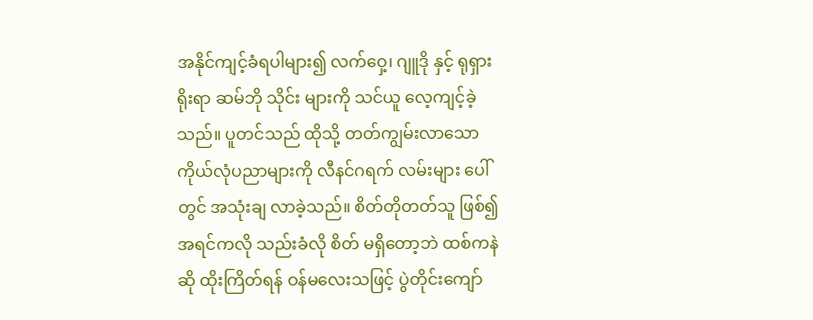အနိုင်ကျင့်ခံရပါများ၍ လက်ဝှေ့၊ ဂျူဒို နှင့် ရုရှားရိုးရာ ဆမ်ဘို သိုင်း များကို သင်ယူ လေ့ကျင့်ခဲ့သည်။ ပူတင်သည် ထိုသို့ တတ်ကျွမ်းလာသော ကိုယ်လုံပညာများကို လီနင်ဂရက် လမ်းများ ပေါ်တွင် အသုံးချ လာခဲ့သည်။ စိတ်တိုတတ်သူ ဖြစ်၍ အရင်ကလို သည်းခံလို စိတ် မရှိတော့ဘဲ ထစ်ကနဲ ဆို ထိုးကြိတ်ရန် ဝန်မလေးသဖြင့် ပွဲတိုင်းကျော်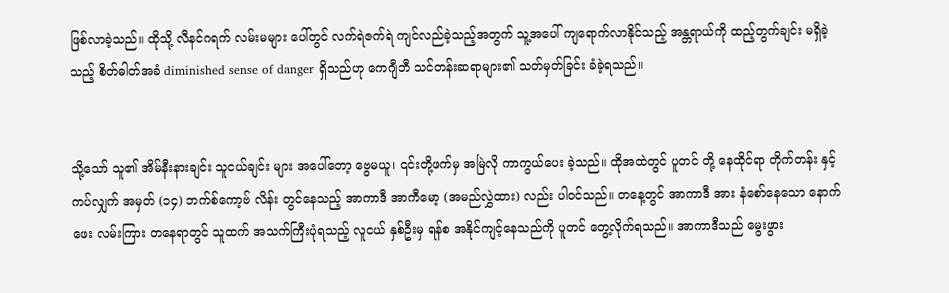ဖြစ်လာခဲ့သည်။ ထိုသို့ လီနင်ဂရက် လမ်းမများ ပေါ်တွင် လက်ရဲဇက်ရဲ ကျင်လည်ခဲ့သည့်အတွက် သူ့အပေါ် ကျရောက်လာနိုင်သည့် အန္တရာယ်ကို ထည့်တွက်ချင်း မရှိခဲ့သည့် စိတ်ဓါတ်အခံ diminished sense of danger ရှိသည်ဟု ကေဂျီဘီ သင်တန်းဆရာများ၏ သတ်မှတ်ခြင်း ခံခဲ့ရသည်။


သို့သော် သူ၏ အိမ်နီးနားချင်း သူငယ်ချင်း များ အပေါ်တော့ ဗွေမယူ၊ ၎င်းတို့ဖက်မှ အမြဲလို ကာကွယ်ပေး ခဲ့သည်။ ထိုအထဲတွင် ပူတင် တို့ နေထိုင်ရာ တိုက်တန်း နှင့် ကပ်လျှက် အမှတ် (၁၄) ဘက်စ်ကော့ဗ် လိန်း တွင်နေသည့် အာကာဒီ အာကီမော့ (အမည်လွှဲထား) လည်း ပါဝင်သည်။ တနေ့တွင် အာကာဒီ အား နံစော်နေသော နောက်ဖေး လမ်းကြား တနေရာတွင် သူထက် အသက်ကြီးပုံရသည့် လူငယ် နှစ်ဦးမှ ရန်စ အနိုင်ကျင့်နေသည်ကို ပူတင် တွေ့လိုက်ရသည်။ အာကာဒီသည် မွေးဖွား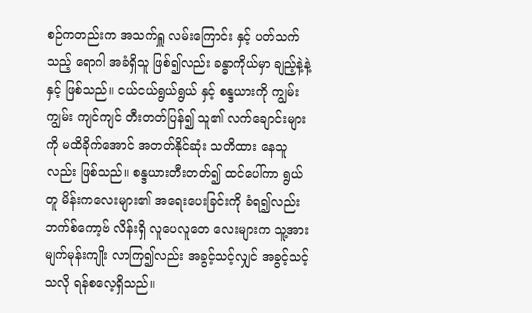စဉ်ကတည်းက အသက်ရှူ လမ်းကြောင်း နှင့် ပတ်သက်သည့် ရောဂါ အခံရှိသူ ဖြစ်၍လည်း ခန္ဓာကိုယ်မှာ ချည့်နဲ့နဲ့ နှင့် ဖြစ်သည်။ ငယ်ငယ်ရွယ်ရွယ် နှင့် စန္ဒယားကို ကျွမ်းကျွမ်း ကျင်ကျင် တီးတတ်ပြန်၍ သူ၏ လက်ချောင်းများကို မထိခိုက်အောင် အတတ်နိုင်ဆုံး သတိထား နေသူလည်း ဖြစ်သည်။ စန္ဒယားတီးတတ်၍ ထင်ပေါ်ကာ ရွယ်တူ မိန်းကလေးများ၏ အရေးပေးခြင်းကို ခံရ၍လည်း ဘက်စ်ကော့ဗ် လိန်းရှိ လူပေလူတေ လေးများက သူ့အား မျက်မုန်းကျိုး လာကြ၍လည်း အခွင့်သင့်လျှင် အခွင့်သင့်သလို ရန်စလေ့ရှိသည်။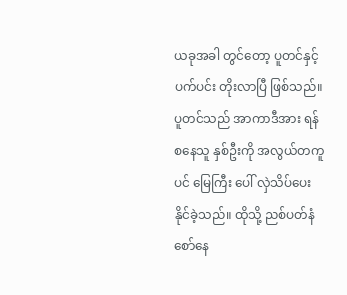ယခုအခါ တွင်တော့ ပူတင်နှင့် ပက်ပင်း တိုးလာပြီ ဖြစ်သည်။ ပူတင်သည် အာကာဒီအား ရန်စနေသူ နှစ်ဦးကို အလွယ်တကူ ပင် မြေကြီး ပေါ် လှဲသိပ်ပေးနိုင်ခဲ့သည်။ ထိုသို့ ညစ်ပတ်နံစော်နေ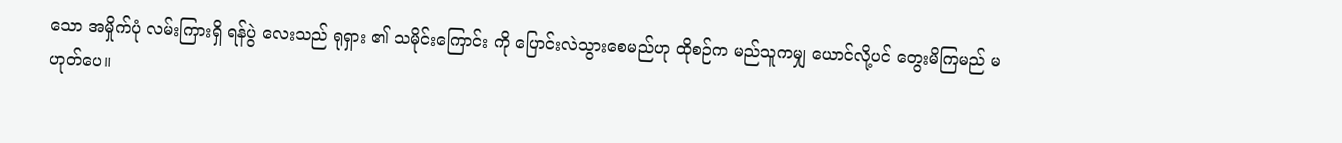သော အမှိုက်ပုံ လမ်းကြားရှိ ရန်ပွဲ လေးသည် ရုရှား ၏ သမိုင်းကြောင်း ကို ပြောင်းလဲသွားစေမည်ဟု ထိုစဉ်က မည်သူကမျှ ယောင်လို့ပင် တွေးမိကြမည် မဟုတ်ပေ။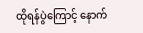ထိုရန်ပွဲကြောင့် နောက်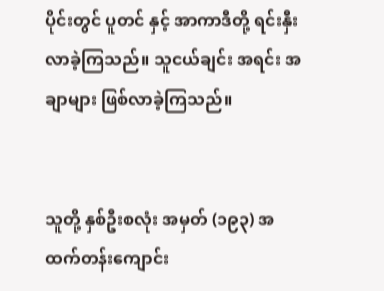ပိုင်းတွင် ပူတင် နှင့် အာကာဒီတို့ ရင်းနှီးလာခဲ့ကြသည်။ သူငယ်ချင်း အရင်း အချာများ ဖြစ်လာခဲ့ကြသည်။


သူတို့ နှစ်ဦးစလုံး အမှတ် (၁၉၃) အထက်တန်းကျောင်း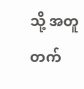သို့ အတူ တက်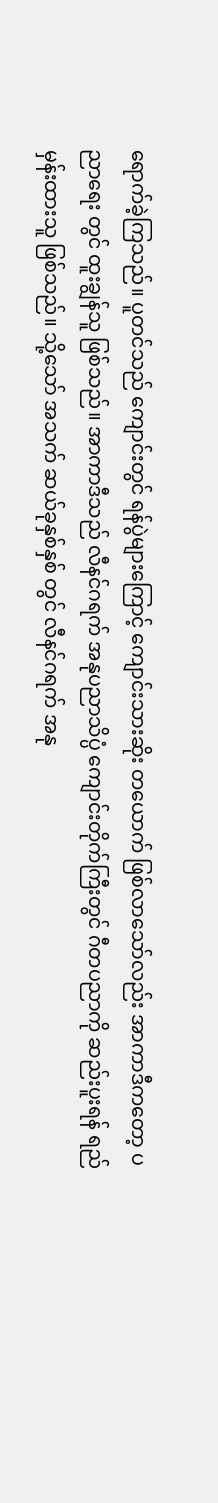ရောက်ခဲ့ကြသည်။ ပူတင်သည် ကျောင်းတွင် ရန်ပွဲများကြောင့် ကျောင်းသားဆိုး တယောက် ဖြစ်လာသော်လည်း အာကာဒီကတော့ ပညာရေး တွင် ထူးချွန်သူ ဖြစ်သည်။ အာကာဒီသည် လီနင်ဂရက် အနုပညာသိပ္ပံ ကျောင်းတိုက်ကြီးတွင် ဂီတပညာကို ဆည်းပူးရန် ရည်မှန်းထားသူ ဖြစ်သည်။ သို့သော် အသက် ဆယ်ခုနှစ်နှစ် တွင် လီနင်ဂရက် အနု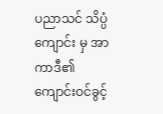ပညာသင် သိပ္ပံကျောင်း မှ အာကာဒီ၏ ကျောင်းဝင်ခွင့်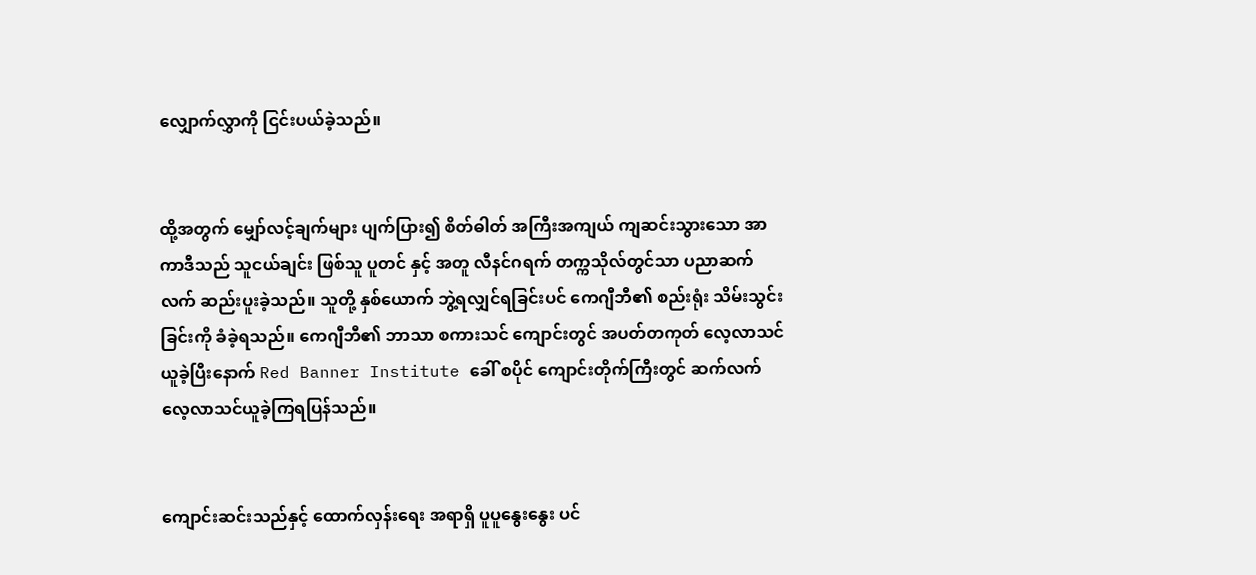လျှောက်လွှာကို ငြင်းပယ်ခဲ့သည်။


ထို့အတွက် မျှော်လင့်ချက်များ ပျက်ပြား၍ စိတ်ဓါတ် အကြီးအကျယ် ကျဆင်းသွားသော အာကာဒီသည် သူငယ်ချင်း ဖြစ်သူ ပူတင် နှင့် အတူ လီနင်ဂရက် တက္ကသိုလ်တွင်သာ ပညာဆက်လက် ဆည်းပူးခဲ့သည်။ သူတို့ နှစ်ယောက် ဘွဲ့ရလျှင်ရခြင်းပင် ကေဂျီဘီ၏ စည်းရုံး သိမ်းသွင်းခြင်းကို ခံခဲ့ရသည်။ ကေဂျီဘီ၏ ဘာသာ စကားသင် ကျောင်းတွင် အပတ်တကုတ် လေ့လာသင်ယူခဲ့ပြီးနောက် Red Banner Institute ခေါ် စပိုင် ကျောင်းတိုက်ကြီးတွင် ဆက်လက် လေ့လာသင်ယူခဲ့ကြရပြန်သည်။


ကျောင်းဆင်းသည်နှင့် ထောက်လှန်းရေး အရာရှိ ပူပူနွေးနွေး ပင်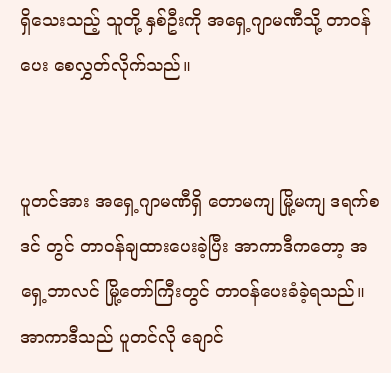ရှိသေးသည့် သူတို့ နှစ်ဦးကို အရှေ့ဂျာမဏီသို့ တာဝန်ပေး စေလွှတ်လိုက်သည်။


ပူတင်အား အရှေ့ဂျာမဏီရှိ တောမကျ မြို့မကျ ဒရက်စဒင် တွင် တာဝန်ချထားပေးခဲ့ပြီး အာကာဒီကတော့ အရှေ့ဘာလင် မြို့တော်ကြီးတွင် တာဝန်ပေးခံခဲ့ရသည်။ အာကာဒီသည် ပူတင်လို ချောင်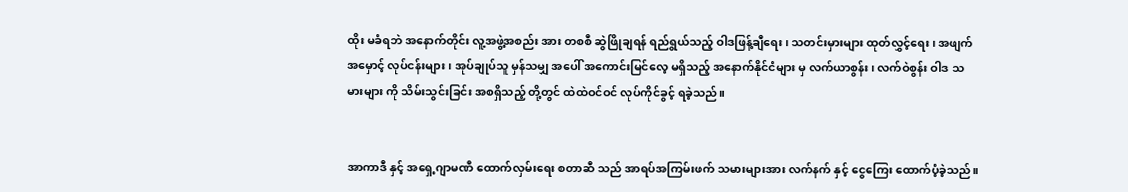ထိုး မခံရဘဲ အနောက်တိုင်း လူ့အဖွဲ့အစည်း အား တစစီ ဆွဲဖြိုချရန် ရည်ရွယ်သည့် ဝါဒဖြန့်ချီရေး၊ သတင်းမှားများ ထုတ်လွှင့်ရေး၊ အဖျက်အမှောင့် လုပ်ငန်းများ၊ အုပ်ချုပ်သူ မှန်သမျှ အပေါ် အကောင်းမြင်လေ့ မရှိသည့် အနောက်နိုင်ငံများ မှ လက်ယာစွန်း၊ လက်ဝဲစွန်း ဝါဒ သမားများ ကို သိမ်းသွင်းခြင်း အစရှိသည့် တို့တွင် ထဲထဲဝင်ဝင် လုပ်ကိုင်ခွင့် ရခဲ့သည်။


အာကာဒီ နှင့် အရှေ့ဂျာမဏီ ထောက်လှမ်းရေး စတာဆီ သည် အာရပ်အကြမ်းဖက် သမားများအား လက်နက် နှင့် ငွေကြေး ထောက်ပံ့ခဲ့သည်။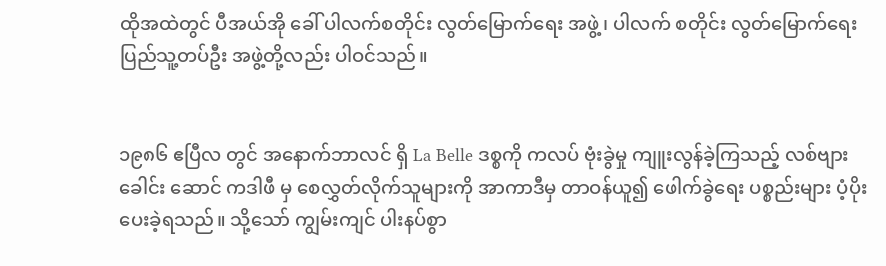ထိုအထဲတွင် ပီအယ်အို ခေါ် ပါလက်စတိုင်း လွတ်မြောက်ရေး အဖွဲ့၊ ပါလက် စတိုင်း လွတ်မြောက်ရေး ပြည်သူ့တပ်ဦး အဖွဲ့တို့လည်း ပါဝင်သည်။


၁၉၈၆ ဧပြီလ တွင် အနောက်ဘာလင် ရှိ La Belle ဒစ္စကို ကလပ် ဗုံးခွဲမှု ကျူးလွန်ခဲ့ကြသည့် လစ်ဗျားခေါင်း ဆောင် ကဒါဖီ မှ စေလွှတ်လိုက်သူများကို အာကာဒီမှ တာဝန်ယူ၍ ဖေါက်ခွဲရေး ပစ္စည်းများ ပံ့ပိုး ပေးခဲ့ရသည်။ သို့သော် ကျွမ်းကျင် ပါးနပ်စွာ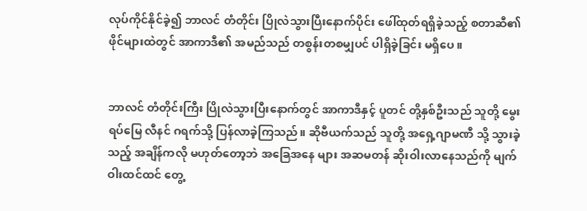လုပ်ကိုင်နိုင်ခဲ့၍ ဘာလင် တံတိုင်း ပြိုလဲသွားပြီးနောက်ပိုင်း ဖေါ်ထုတ်ရရှိခဲ့သည့် စတာဆီ၏ ဖိုင်များထဲတွင် အာကာဒီ၏ အမည်သည် တစွန်းတစမျှပင် ပါရှိခဲ့ခြင်း မရှိပေ။


ဘာလင် တံတိုင်းကြီး ပြိုလဲသွားပြီးနောက်တွင် အာကာဒီနှင့် ပူတင် တို့နှစ်ဦးသည် သူတို့ မွေးရပ်မြေ လီနင် ဂရက်သို့ ပြန်လာခဲ့ကြသည်။ ဆိုဗီယက်သည် သူတို့ အရှေ့ဂျာမဏီ သို့ သွားခဲ့သည့် အချိန်ကလို မဟုတ်တော့ဘဲ အခြေအနေ များ အဆမတန် ဆိုးဝါးလာနေသည်ကို မျက်ဝါးထင်ထင် တွေ့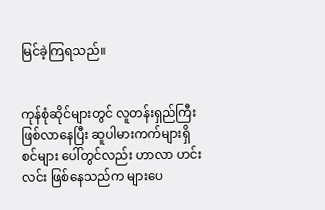မြင်ခဲ့ကြရသည်။


ကုန်စုံဆိုင်များတွင် လူတန်းရှည်ကြီး ဖြစ်လာနေပြီး ဆူပါမားကက်များရှိ စင်များ ပေါ်တွင်လည်း ဟာလာ ဟင်းလင်း ဖြစ်နေသည်က များပေ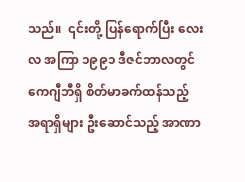သည်။  ၎င်းတို့ ပြန်ရောက်ပြီး လေးလ အကြာ ၁၉၉၁ ဒီဇင်ဘာလတွင် ကေဂျီဘီရှိ စိတ်မာခက်ထန်သည့် အရာရှိများ ဦးဆောင်သည့် အာဏာ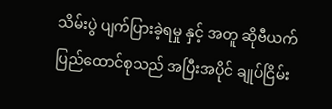သိမ်းပွဲ ပျက်ပြားခဲ့ရမှု နှင့် အတူ ဆိုဗီယက် ပြည်ထောင်စုသည် အပြီးအပိုင် ချုပ်ငြိမ်း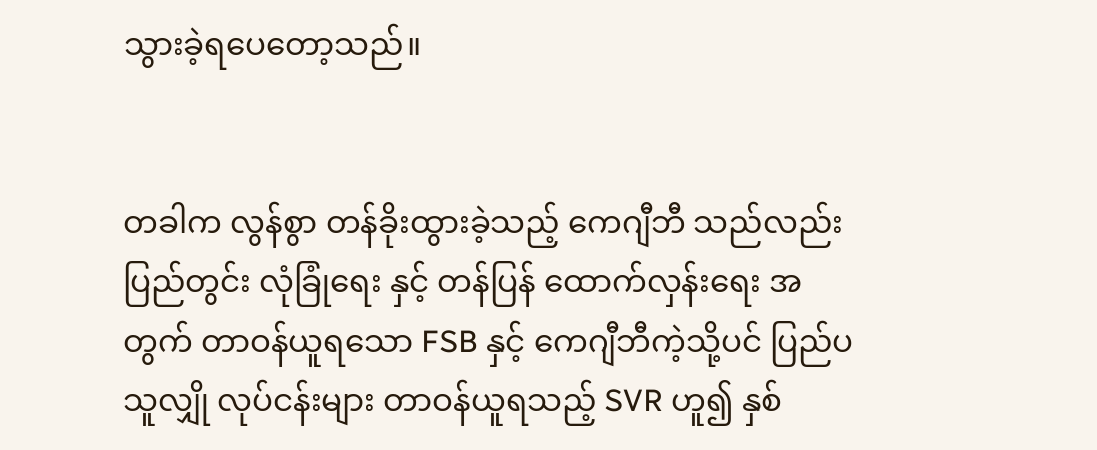သွားခဲ့ရပေတော့သည်။


တခါက လွန်စွာ တန်ခိုးထွားခဲ့သည့် ကေဂျီဘီ သည်လည်းပြည်တွင်း လုံခြုံရေး နှင့် တန်ပြန် ထောက်လှန်းရေး အတွက် တာဝန်ယူရသော FSB နှင့် ကေဂျီဘီကဲ့သို့ပင် ပြည်ပ သူလျှို လုပ်ငန်းများ တာဝန်ယူရသည့် SVR ဟူ၍ နှစ်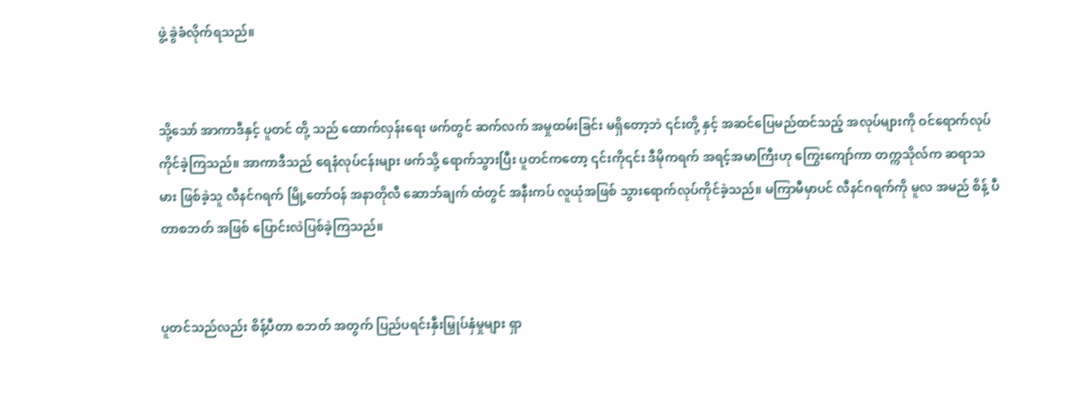ဖွဲ့ ခွဲခံလိုက်ရသည်။


သို့သော် အာကာဒီနှင့် ပူတင် တို့ သည် ထောက်လှန်းရေး ဖက်တွင် ဆက်လက် အမှုထမ်းခြင်း မရှိတော့ဘဲ ၎င်းတို့ နှင့် အဆင်ပြေမည်ထင်သည့် အလုပ်များကို ဝင်ရောက်လုပ်ကိုင်ခဲ့ကြသည်။ အာကာဒီသည် ရေနံလုပ်ငန်းများ ဖက်သို့ ရောက်သွားပြီး ပူတင်ကတော့ ၎င်းကို၎င်း ဒီမိုကရက် အရင့်အမာကြီးဟု ကြွေးကျော်ကာ တက္ကသိုလ်က ဆရာသမား ဖြစ်ခဲ့သူ လီနင်ဂရက် မြို့တော်ဝန် အနာတိုလီ ဆောဘ်ချက် ထံတွင် အနီးကပ် လူယုံအဖြစ် သွားရောက်လုပ်ကိုင်ခဲ့သည်။ မကြာမီမှာပင် လီနင်ဂရက်ကို မူလ အမည် စိန့် ပီတာစဘတ် အဖြစ် ပြောင်းလဲပြစ်ခဲ့ကြသည်။


ပူတင်သည်လည်း စိန့်ပီတာ စဘတ် အတွက် ပြည်ပရင်းနှီးမြှုပ်နှံမှုများ ရှာ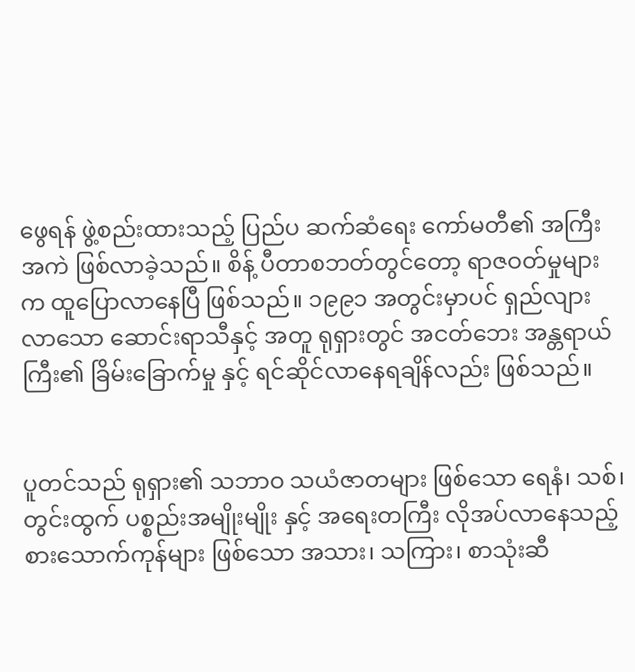ဖွေရန် ဖွဲ့စည်းထားသည့် ပြည်ပ ဆက်ဆံရေး ကော်မတီ၏ အကြီးအကဲ ဖြစ်လာခဲ့သည်။ စိန့် ပီတာစဘတ်တွင်တော့ ရာဇဝတ်မှုများက ထူပြောလာနေပြီ ဖြစ်သည်။ ၁၉၉၁ အတွင်းမှာပင် ရှည်လျားလာသော ဆောင်းရာသီနှင့် အတူ ရုရှားတွင် အငတ်ဘေး အန္တရာယ်ကြီး၏ ခြိမ်းခြောက်မှု နှင့် ရင်ဆိုင်လာနေရချိန်လည်း ဖြစ်သည်။


ပူတင်သည် ရုရှား၏ သဘာဝ သယံဇာတများ ဖြစ်သော ရေနံ၊ သစ်၊ တွင်းထွက် ပစ္စည်းအမျိုးမျိုး နှင့် အရေးတကြီး လိုအပ်လာနေသည့် စားသောက်ကုန်များ ဖြစ်သော အသား၊ သကြား၊ စာသုံးဆီ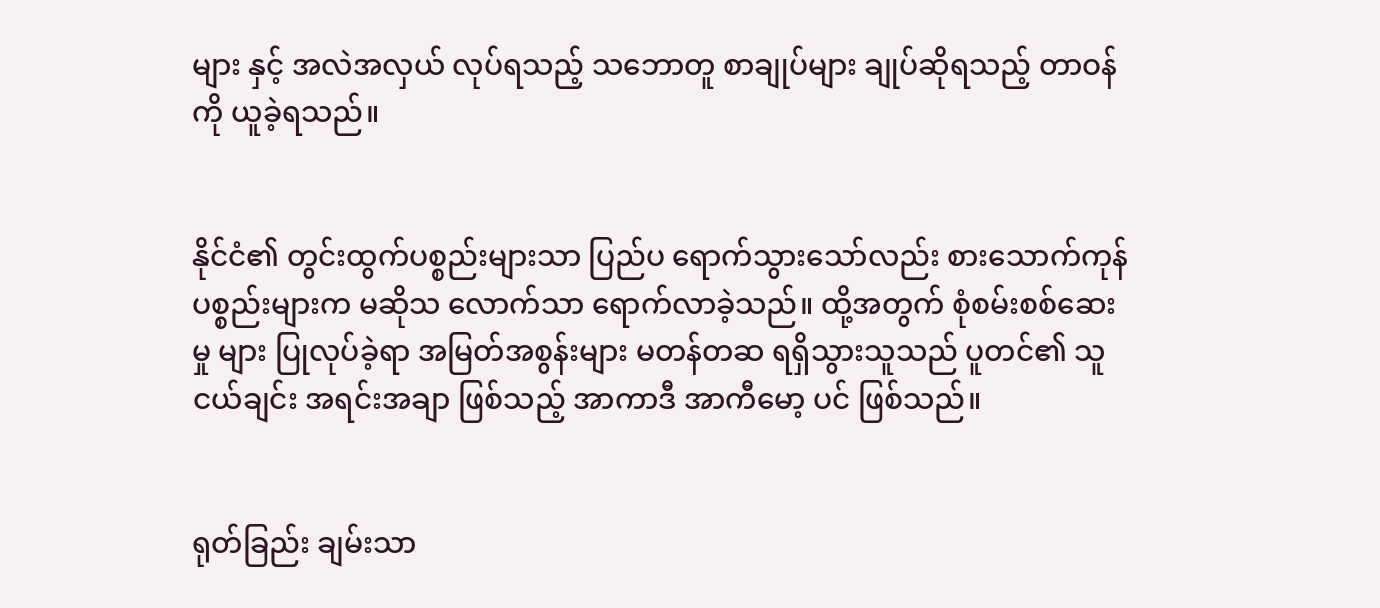များ နှင့် အလဲအလှယ် လုပ်ရသည့် သဘောတူ စာချုပ်များ ချုပ်ဆိုရသည့် တာဝန်ကို ယူခဲ့ရသည်။


နိုင်ငံ၏ တွင်းထွက်ပစ္စည်းများသာ ပြည်ပ ရောက်သွားသော်လည်း စားသောက်ကုန်ပစ္စည်းများက မဆိုသ လောက်သာ ရောက်လာခဲ့သည်။ ထို့အတွက် စုံစမ်းစစ်ဆေးမှု များ ပြုလုပ်ခဲ့ရာ အမြတ်အစွန်းများ မတန်တဆ ရရှိသွားသူသည် ပူတင်၏ သူငယ်ချင်း အရင်းအချာ ဖြစ်သည့် အာကာဒီ အာကီမော့ ပင် ဖြစ်သည်။


ရုတ်ခြည်း ချမ်းသာ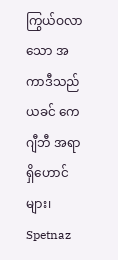ကြွယ်ဝလာသော အကာဒီသည် ယခင် ကေဂျီဘီ အရာရှိဟောင်များ၊ Spetnaz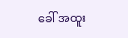ခေါ် အထူး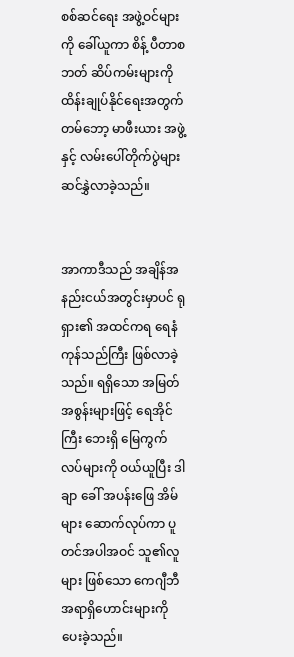စစ်ဆင်ရေး အဖွဲ့ဝင်များကို ခေါ်ယူကာ စိန့် ပီတာစဘတ် ဆိပ်ကမ်းများကို ထိန်းချုပ်နိုင်ရေးအတွက် တမ်ဘော့ မာဖီးယား အဖွဲ့နှင့် လမ်းပေါ်တိုက်ပွဲများ ဆင်နွှဲလာခဲ့သည်။


အာကာဒီသည် အချိန်အနည်းငယ်အတွင်းမှာပင် ရုရှား၏ အထင်ကရ ရေနံ ကုန်သည်ကြီး ဖြစ်လာခဲ့သည်။ ရရှိသော အမြတ်အစွန်းများဖြင့် ရေအိုင်ကြီး ဘေးရှိ မြေကွက်လပ်များကို ဝယ်ယူပြီး ဒါချာ ခေါ် အပန်းဖြေ အိမ်များ ဆောက်လုပ်ကာ ပူတင်အပါအဝင် သူ၏လူများ ဖြစ်သော ကေဂျီဘီ အရာရှိဟောင်းများကို ပေးခဲ့သည်။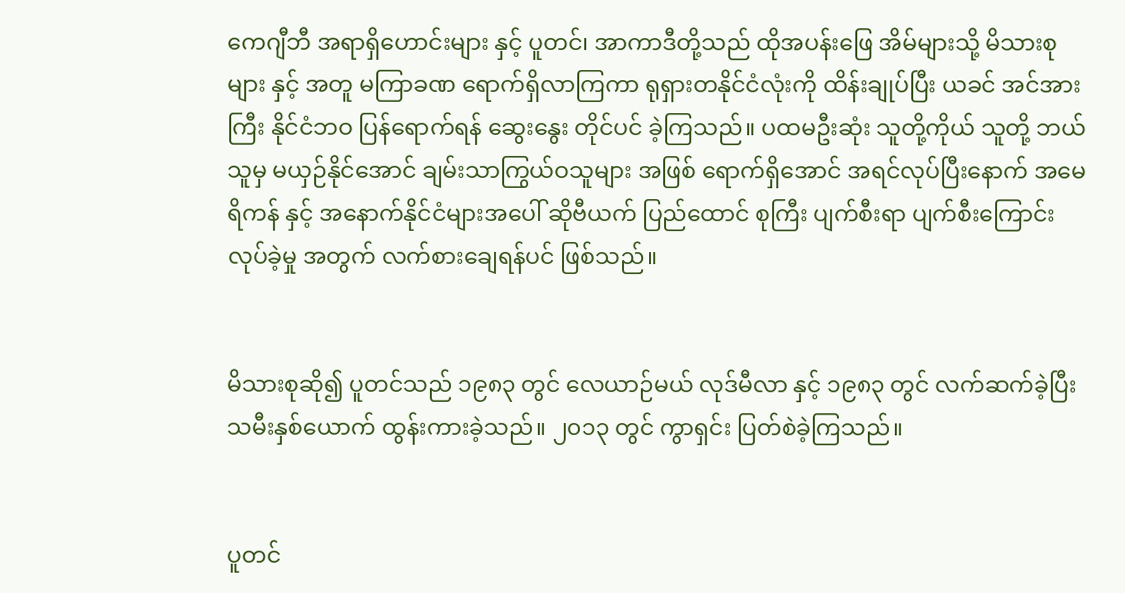ကေဂျီဘီ အရာရှိဟောင်းများ နှင့် ပူတင်၊ အာကာဒီတို့သည် ထိုအပန်းဖြေ အိမ်များသို့ မိသားစုများ နှင့် အတူ မကြာခဏ ရောက်ရှိလာကြကာ ရုရှားတနိုင်ငံလုံးကို ထိန်းချုပ်ပြီး ယခင် အင်အားကြီး နိုင်ငံဘဝ ပြန်ရောက်ရန် ဆွေးနွေး တိုင်ပင် ခဲ့ကြသည်။ ပထမဦးဆုံး သူတို့ကိုယ် သူတို့ ဘယ်သူမှ မယှဉ်နိုင်အောင် ချမ်းသာကြွယ်ဝသူများ အဖြစ် ရောက်ရှိအောင် အရင်လုပ်ပြီးနောက် အမေရိကန် နှင့် အနောက်နိုင်ငံများအပေါ် ဆိုဗီယက် ပြည်ထောင် စုကြီး ပျက်စီးရာ ပျက်စီးကြောင်း လုပ်ခဲ့မှု အတွက် လက်စားချေရန်ပင် ဖြစ်သည်။


မိသားစုဆို၍ ပူတင်သည် ၁၉၈၃ တွင် လေယာဉ်မယ် လုဒ်မီလာ နှင့် ၁၉၈၃ တွင် လက်ဆက်ခဲ့ပြီး သမီးနှစ်ယောက် ထွန်းကားခဲ့သည်။ ၂၀၁၃ တွင် ကွာရှင်း ပြတ်စဲခဲ့ကြသည်။


ပူတင်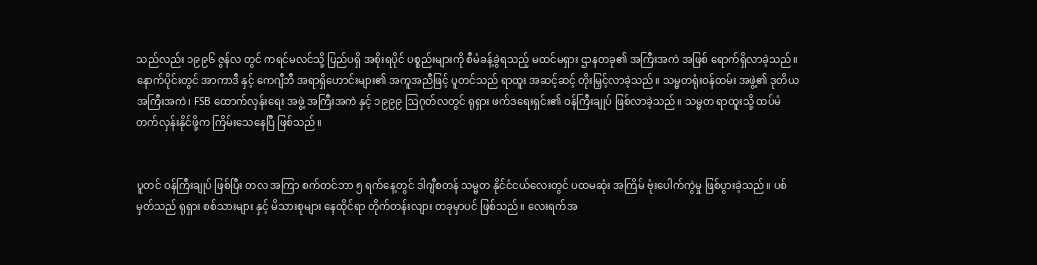သည်လည်း ၁၉၉၆ ဇွန်လ တွင် ကရင်မလင်သို့ ပြည်ပရှိ အစိုးရပိုင် ပစ္စည်းများကို စီမံခန့်ခွဲရသည့် မထင်မရှား ဌာနတခု၏ အကြီးအကဲ အဖြစ် ရောက်ရှိလာခဲ့သည်။ နောက်ပိုင်းတွင် အာကာဒီ နှင့် ကေဂျီဘီ အရာရှိဟောင်းများ၏ အကူအညီဖြင့် ပူတင်သည် ရာထူး အဆင့်ဆင့် တိုးမြှင့်လာခဲ့သည်။ သမ္မတရုံးဝန်ထမ်း အဖွဲ့၏ ဒုတိယ အကြီးအကဲ၊ FSB ထောက်လှန်းရေး အဖွဲ့ အကြီးအကဲ နှင့် ၁၉၉၉ ဩဂုတ်လတွင် ရုရှား ဖက်ဒရေးရှင်း၏ ဝန်ကြီးချုပ် ဖြစ်လာခဲ့သည်။ သမ္မတ ရာထူးသို့ ထပ်မံတက်လှန်းနိုင်ဖို့က ကြိမ်းသေနေပြီ ဖြစ်သည်။


ပူတင် ဝန်ကြီးချုပ် ဖြစ်ပြီး တလ အကြာ စက်တင်ဘာ ၅ ရက်နေ့တွင် ဒါဂျီစတန် သမ္မတ နိုင်ငံငယ်လေးတွင် ပထမဆုံး အကြိမ် ဗုံး‌ပေါက်ကွဲမှု ဖြစ်ပွားခဲ့သည်။ ပစ်မှတ်သည် ရုရှား စစ်သားများ နှင့် မိသားစုများ နေထိုင်ရာ တိုက်တန်းလျား တခုမှာပင် ဖြစ်သည်။ လေးရက်အ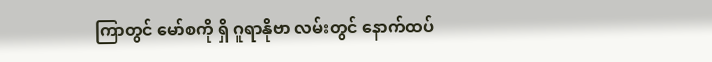ကြာတွင် မော်စကို ရှိ ဂူရာနိုဗာ လမ်းတွင် နောက်ထပ်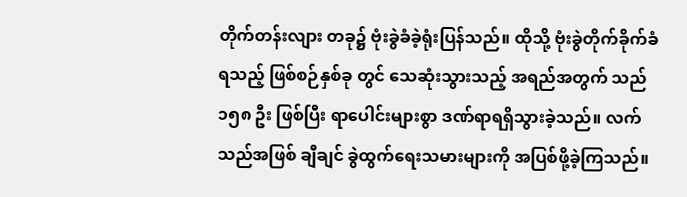တိုက်တန်းလျား တခု၌ ဗုံးခွဲခံခဲ့ရုံးပြန်သည်။ ထိုသို့ ဗုံးခွဲတိုက်ခိုက်ခံရသည့် ဖြစ်စဉ်နှစ်ခု တွင် သေဆုံးသွားသည့် အရည်အတွက် သည် ၁၅၈ ဦး ဖြစ်ပြီး ရာပေါင်းများစွာ ဒဏ်ရာရရှိသွားခဲ့သည်။ လက်သည်အဖြစ် ချီချင် ခွဲထွက်ရေးသမားများကို အပြစ်ဖို့ခဲ့ကြသည်။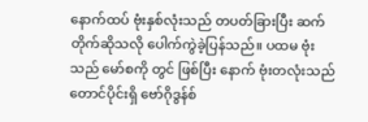နောက်ထပ် ဗုံးနှစ်လုံးသည် တပတ်ခြားပြီး ဆက်တိုက်ဆိုသလို ပေါက်ကွဲခဲ့ပြန်သည်။ ပထမ ဗုံးသည် မော်စကို တွင် ဖြစ်ပြီး နောက် ဗုံးတလုံးသည် တောင်ပိုင်းရှိ ဗော်ဂိုဒွန်စ်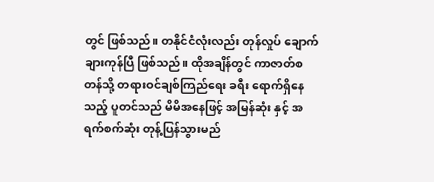တွင် ဖြစ်သည်။ တနိုင်ငံလုံးလည်း တုန်လှုပ် ချောက်ချားကုန်ပြီ ဖြစ်သည်။ ထိုအချိန်တွင် ကာဇာတ်စတန်သို့ တရားဝင်ချစ်ကြည်ရေး ခရီး ရောက်ရှိနေသည့် ပူတင်သည် မိမိအနေဖြင့် အမြန်ဆုံး နှင့် အရက်စက်ဆုံး တုန့်ပြန်သွားမည်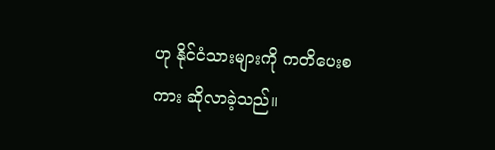ဟု နိုင်ငံသားများကို ကတိပေးစကား ဆိုလာခဲ့သည်။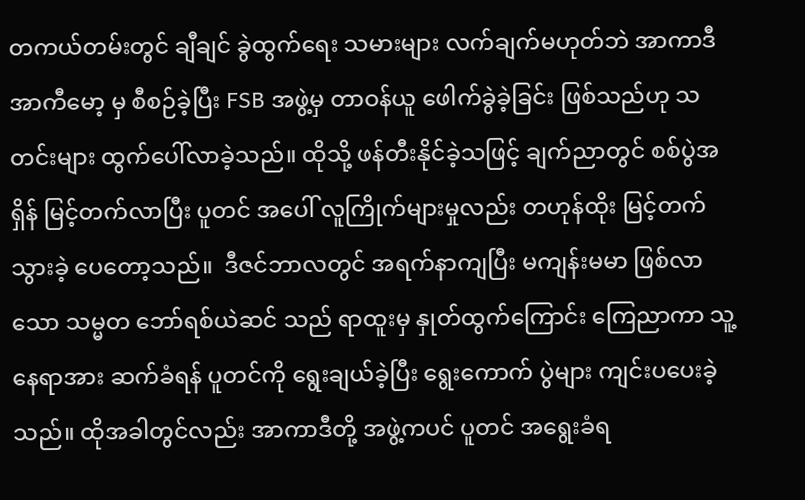တကယ်တမ်းတွင် ချီချင် ခွဲထွက်ရေး သမားများ လက်ချက်မဟုတ်ဘဲ အာကာဒီ အာကီမော့ မှ စီစဉ်ခဲ့ပြီး FSB အဖွဲ့မှ တာဝန်ယူ ဖေါက်ခွဲခဲ့ခြင်း ဖြစ်သည်ဟု သတင်းများ ထွက်ပေါ်လာခဲ့သည်။ ထိုသို့ ဖန်တီးနိုင်ခဲ့သဖြင့် ချက်ညာတွင် စစ်ပွဲအရှိန် မြင့်တက်လာပြီး ပူတင် အပေါ် လူကြိုက်များမှုလည်း တဟုန်ထိုး မြင့်တက် သွားခဲ့ ပေတော့သည်။  ဒီဇင်ဘာလတွင် အရက်နာကျပြီး မကျန်းမမာ ဖြစ်လာသော သမ္မတ ဘော်ရစ်ယဲဆင် သည် ရာထူးမှ နှုတ်ထွက်ကြောင်း ကြေညာကာ သူ့နေရာအား ဆက်ခံရန် ပူတင်ကို ရွေးချယ်ခဲ့ပြီး ရွေး‌ကောက် ပွဲများ ကျင်းပပေးခဲ့သည်။ ထိုအခါတွင်လည်း အာကာဒီတို့ အဖွဲ့ကပင် ပူတင် အရွေးခံရ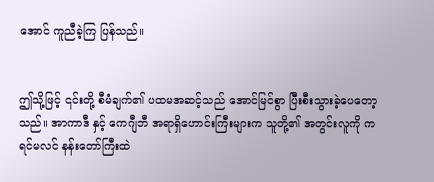အောင် ကူညီခဲ့ကြ ပြန်သည်။


ဤသို့ဖြင့် ၎င်းတို့ စီမံချက်၏ ပထမအဆင့်သည် အောင်မြင်စွာ ပြီးစီးသွားခဲ့ပေတော့သည်။ အာကာဒီ နှင့် ကေဂျီဘီ အရာရှိဟောင်းကြီးများက သူတို့၏ အတွင်းလူကို ကရင်မလင် နန်းတော်ကြီးထဲ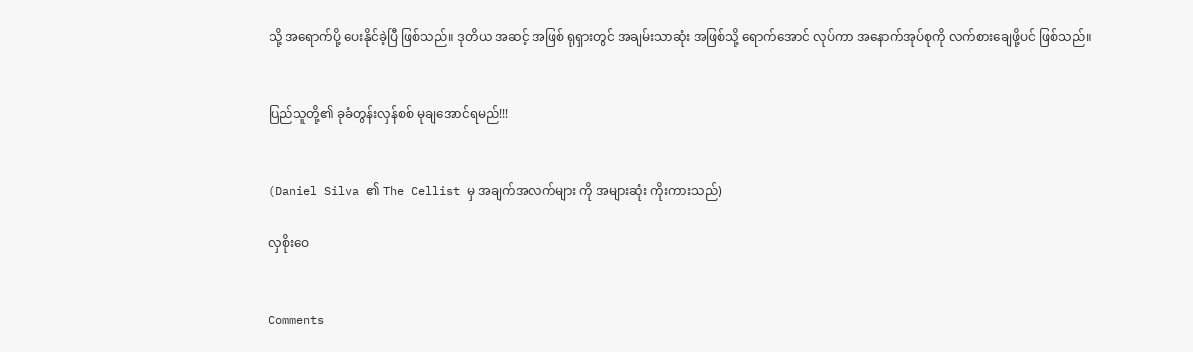သို့ အရောက်ပို့ ပေးနိုင်ခဲ့ပြီ ဖြစ်သည်။ ဒုတိယ အဆင့် အဖြစ် ရုရှားတွင် အချမ်းသာဆုံး အဖြစ်သို့ ရောက်အောင် လုပ်ကာ အနောက်အုပ်စုကို လက်စားချေဖို့ပင် ဖြစ်သည်။


ပြည်သူတို့၏ ခုခံတွန်းလှန်စစ် မုချအောင်ရမည်!!!


(Daniel Silva ၏ The Cellist မှ အချက်အလက်များ ကို အများဆုံး ကိုးကားသည်)

လှစိုးဝေ


Comments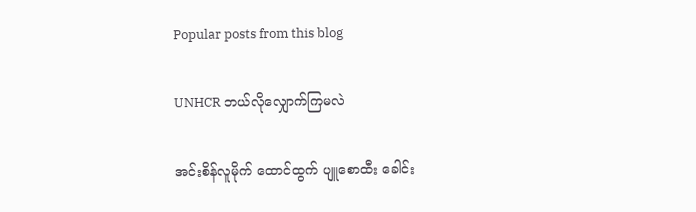Popular posts from this blog

UNHCR ဘယ်လိုလျှောက်ကြမလဲ

အင်းစိန်လူမိုက် ထောင်ထွက် ပျူစောထီး ခေါင်း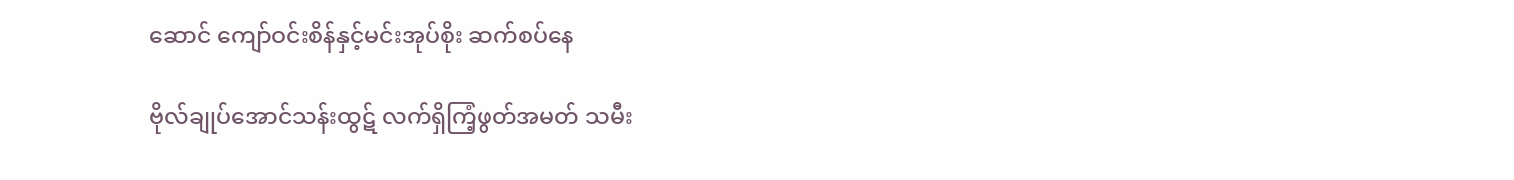ဆောင် ကျော်ဝင်းစိန်နှင့်မင်းအုပ်စိုး ဆက်စပ်နေ

ဗိုလ်ချုပ်အောင်သန်းထွဋ် လက်ရှိကြံ့ဖွတ်အမတ် သမီး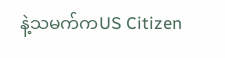နဲ့သမက်ကUS Citizen